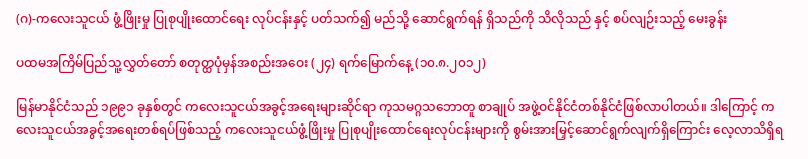(ဂ)-ကလေးသူငယ် ဖွံ့ဖြိုးမှု ပြုစုပျိုးထောင်ရေး လုပ်ငန်းနှင့် ပတ်သက်၍ မည်သို့ ဆောင်ရွက်ရန် ရှိသည်ကို သိလိုသည် နှင့် စပ်လျဉ်းသည့် မေးခွန်း

ပထမအကြိမ်ပြည်သူ့လွှတ်တော် စတုတ္ထပုံမှန်အစည်းအဝေး (၂၄) ရက်မြောက်နေ့ (၁၀.၈.၂၀၁၂)

မြန်မာနိုင်ငံသည် ၁၉၉၁ ခုနှစ်တွင် ကလေးသူငယ်အခွင့်အရေးများဆိုင်ရာ ကုသမဂ္ဂသဘောတူ စာချုပ် အဖွဲ့ဝင်နိုင်ငံတစ်နိုင်ငံဖြစ်လာပါတယ်။ ဒါကြောင့် ကလေးသူငယ်အခွင့်အရေးတစ်ရပ်ဖြစ်သည့် ကလေးသူငယ်ဖွံ့ဖြိုးမှု ပြုစုပျိုးထောင်ရေးလုပ်ငန်းများကို စွမ်းအားမြှင့်ဆောင်ရွက်လျက်ရှိကြောင်း လေ့လာသိရှိရ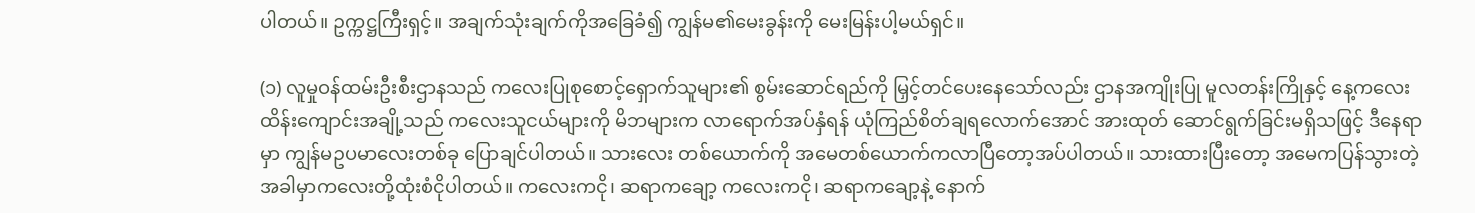ပါတယ်။ ဥက္ကဋ္ဌကြီးရှင့်။ အချက်သုံးချက်ကိုအခြေခံ၍ ကျွန်မ၏မေးခွန်းကို မေးမြန်းပါ့မယ်ရှင်။

(၁) လူမှုဝန်ထမ်းဦးစီးဌာနသည် ကလေးပြုစုစောင့်ရှောက်သူများ၏ စွမ်းဆောင်ရည်ကို မြှင့်တင်ပေးနေသော်လည်း ဌာနအကျိုးပြု မူလတန်းကြိုနှင့် နေ့ကလေးထိန်းကျောင်းအချို့သည် ကလေးသူငယ်များကို မိဘများက လာရောက်အပ်နှံရန် ယုံကြည်စိတ်ချရလောက်အောင် အားထုတ် ဆောင်ရွက်ခြင်းမရှိသဖြင့် ဒီနေရာမှာ ကျွန်မဥပမာလေးတစ်ခု ပြောချင်ပါတယ်။ သားလေး တစ်ယောက်ကို အမေတစ်ယောက်ကလာပြီတော့အပ်ပါတယ်။ သားထားပြီးတော့ အမေကပြန်သွားတဲ့ အခါမှာကလေးတို့ထုံးစံငိုပါတယ်။ ကလေးကငို၊ ဆရာကချော့ ကလေးကငို၊ ဆရာကချော့နဲ့ နောက်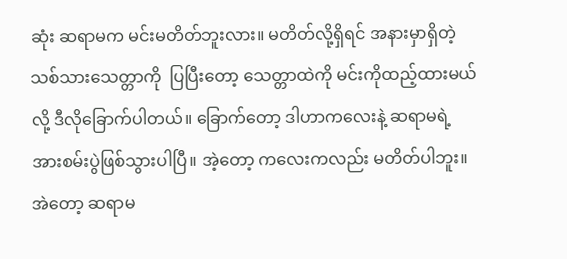ဆုံး ဆရာမက မင်းမတိတ်ဘူးလား။ မတိတ်လို့ရှိရင် အနားမှာရှိတဲ့ သစ်သားသေတ္တာကို  ပြပြီးတော့ သေတ္တာထဲကို မင်းကိုထည့်ထားမယ်လို့ ဒီလိုခြောက်ပါတယ်။ ခြောက်တော့ ဒါဟာကလေးနဲ့ ဆရာမရဲ့ အားစမ်းပွဲဖြစ်သွားပါပြီ။ အဲ့တော့ ကလေးကလည်း မတိတ်ပါဘူး။ အဲတော့ ဆရာမ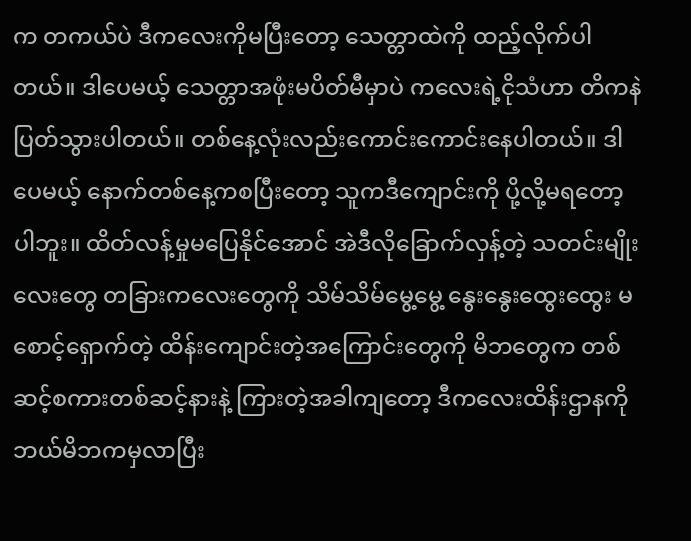က တကယ်ပဲ ဒီကလေးကိုမပြီးတော့ သေတ္တာထဲကို ထည့်လိုက်ပါတယ်။ ဒါပေမယ့် သေတ္တာအဖုံးမပိတ်မီမှာပဲ ကလေးရဲ့ငိုသံဟာ တိကနဲပြတ်သွားပါတယ်။ တစ်နေ့လုံးလည်းကောင်းကောင်းနေပါတယ်။ ဒါပေမယ့် နောက်တစ်နေ့ကစပြီးတော့ သူကဒီကျောင်းကို ပို့လို့မရတော့ပါဘူး။ ထိတ်လန့်မှုမပြေနိုင်အောင် အဲဒီလိုခြောက်လှန့်တဲ့ သတင်းမျိုးလေးတွေ တခြားကလေးတွေကို သိမ်သိမ်မွေ့မွေ့ နွေးနွေးထွေးထွေး မစောင့်ရှောက်တဲ့ ထိန်းကျောင်းတဲ့အကြောင်းတွေကို မိဘတွေက တစ်ဆင့်စကားတစ်ဆင့်နားနဲ့ ကြားတဲ့အခါကျတော့ ဒီကလေးထိန်းဌာနကို ဘယ်မိဘကမှလာပြီး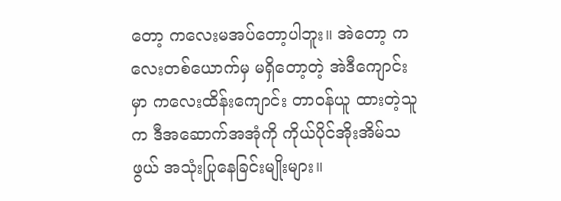တော့ ကလေးမအပ်တော့ပါဘူး။ အဲတော့ ကလေးတစ်ယောက်မှ မရှိတော့တဲ့ အဲဒီကျောင်းမှာ ကလေးထိန်းကျောင်း တာဝန်ယူ ထားတဲ့သူက ဒီအဆောက်အအုံကို ကိုယ်ပိုင်အိုးအိမ်သဖွယ် အသုံးပြုနေခြင်းမျိုးများ။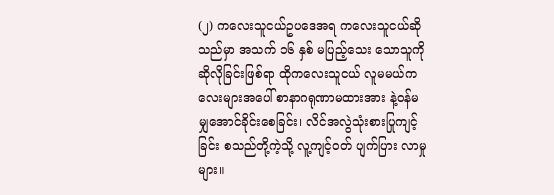(၂) ကလေးသူငယ်ဥပဒေအရ ကလေးသူငယ်ဆိုသည်မှာ အသက် ၁၆ နှစ် မပြည့်သေး သောသူကိုဆိုလိုခြင်းဖြစ်ရာ ထိုကလေးသူငယ် လူမမယ်ကလေးများအပေါ် စာနာဂရုဏာမထားအား နဲ့ဝန်မမျှအောင်ခိုင်းစေခြင်း၊ လိင်အလွဲသုံးစားပြုကျင့်ခြင်း စသည်တို့ကဲ့သို့ လူ့ကျင့်ဝတ် ပျက်ပြား လာမှုများ။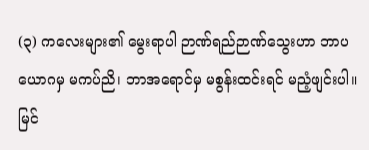(၃) ကလေးများ၏ မွေးရာပါ ဉာဏ်ရည်ဉာဏ်သွေးဟာ ဘာပယောဂမှ မကပ်ညိ၊ ဘာအရောင်မှ မစွန်းထင်းရင် မညံ့ဖျင်းပါ။ မြင်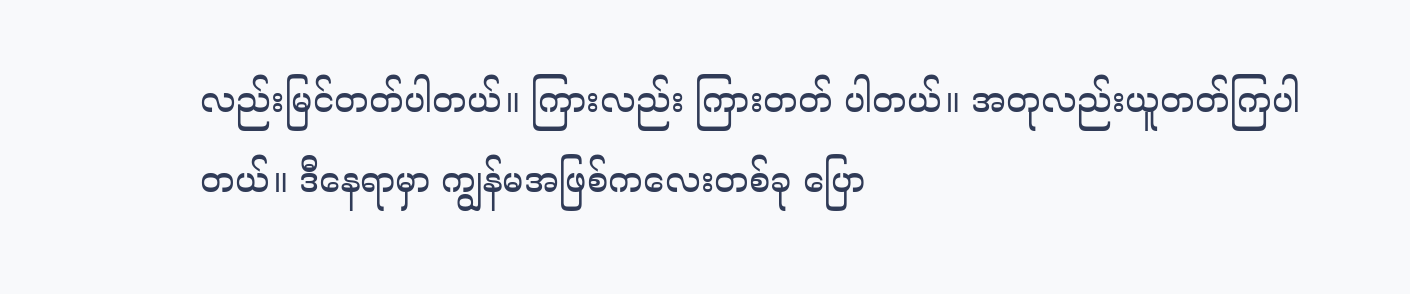လည်းမြင်တတ်ပါတယ်။ ကြားလည်း ကြားတတ် ပါတယ်။ အတုလည်းယူတတ်ကြပါတယ်။ ဒီနေရာမှာ ကျွန်မအဖြစ်ကလေးတစ်ခု ပြော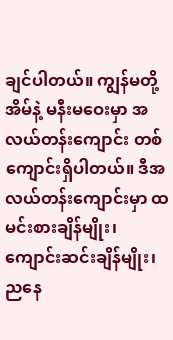ချင်ပါတယ်။ ကျွန်မတို့အိမ်နဲ့ မနီးမဝေးမှာ အလယ်တန်းကျောင်း တစ်ကျောင်းရှိပါတယ်။ ဒီအလယ်တန်းကျောင်းမှာ ထမင်းစားချိန်မျိုး၊ ကျောင်းဆင်းချိန်မျိုး၊ ညနေ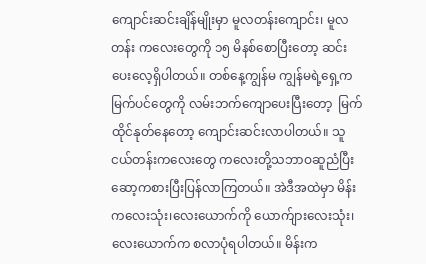ကျောင်းဆင်းချိန်မျိုးမှာ မူလတန်းကျောင်း၊ မူလတန်း ကလေးတွေကို ၁၅ မိနစ်စောပြီးတော့ ဆင်းပေးလေ့ရှိပါတယ်။ တစ်နေ့ကျွန်မ ကျွန်မရဲ့ရှေ့က မြက်ပင်တွေကို လမ်းဘက်ကျောပေးပြီးတော့  မြက်ထိုင်နုတ်နေတော့ ကျောင်းဆင်းလာပါတယ်။ သူငယ်တန်းကလေးတွေ ကလေးတို့သဘာဝဆူညံပြီး ဆော့ကစားပြီးပြန်လာကြတယ်။ အဲဒီအထဲမှာ မိန်းကလေးသုံး၊လေးယောက်ကို ယောက်ျားလေးသုံး၊လေးယောက်က စလာပုံရပါတယ်။ မိန်းက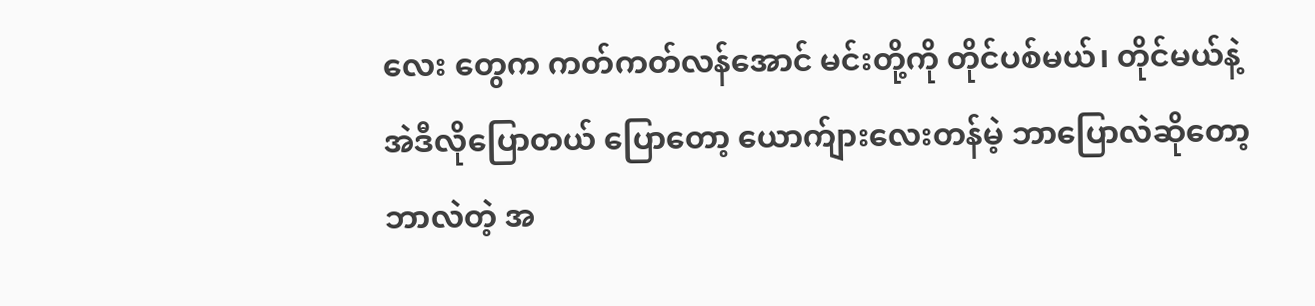လေး တွေက ကတ်ကတ်လန်အောင် မင်းတို့ကို တိုင်ပစ်မယ်၊ တိုင်မယ်နဲ့ အဲဒီလိုပြောတယ် ပြောတော့ ယောက်ျားလေးတန်မဲ့ ဘာပြောလဲဆိုတော့ ဘာလဲတဲ့ အ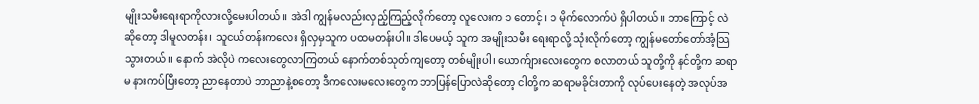မျိုးသမီးရေးရာကိုလားလို့မေးပါတယ်။ အဲဒါ ကျွန်မလည်းလှည့်ကြည့်လိုက်တော့ လူလေးက ၁ တောင့်၊ ၁ မိုက်လောက်ပဲ ရှိပါတယ်။ ဘာကြောင့် လဲဆိုတော့ ဒါမူလတန်း၊ သူငယ်တန်းကလေး ရှိလှမှသူက ပထမတန်းပါ။ ဒါပေမယ့် သူက အမျိုးသမီး ရေးရာလို့ သုံးလိုက်တော့ ကျွန်မတော်တော်အံ့သြသွားတယ်။ နောက် အဲလိုပဲ ကလေးတွေလာကြတယ် နောက်တစ်သုတ်ကျတော့ တစ်မျိုးပါ၊ ယောက်ျားလေးတွေက စလာတယ် သူတို့ကို နင်တို့က ဆရာမ နားကပ်ပြီးတော့ ညာနေတာပဲ ဘာညာနဲ့စတော့ ဒီကလေးမလေးတွေက ဘာပြန်ပြောလဲဆိုတော့ ငါတို့က ဆရာမခိုင်းတာကို လုပ်ပေးနေတဲ့ အလုပ်အ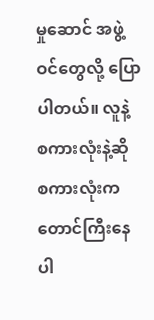မှုဆောင် အဖွဲ့ဝင်တွေလို့ ပြောပါတယ်။ လူနဲ့ စကားလုံးနဲ့ဆို စကားလုံးကတောင်ကြီးနေပါ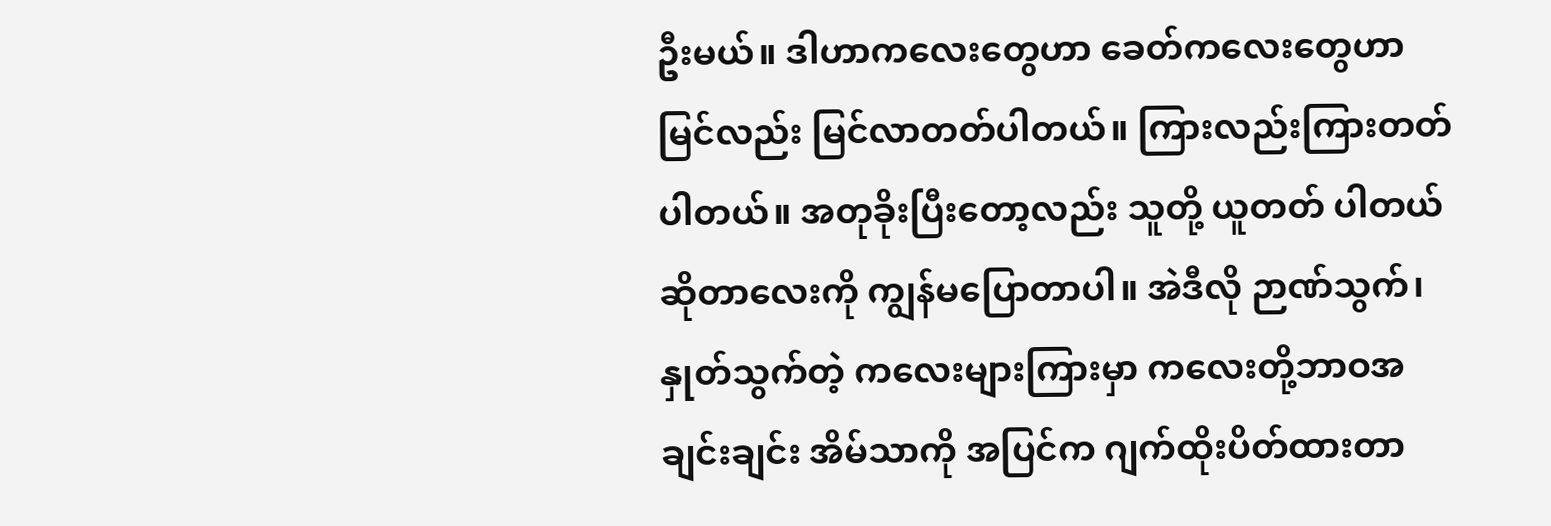ဦးမယ်။ ဒါဟာကလေးတွေဟာ ခေတ်ကလေးတွေဟာ မြင်လည်း မြင်လာတတ်ပါတယ်။ ကြားလည်းကြားတတ်ပါတယ်။ အတုခိုးပြီးတော့လည်း သူတို့ ယူတတ် ပါတယ်ဆိုတာလေးကို ကျွန်မပြောတာပါ။ အဲဒီလို ဉာဏ်သွက်၊ နှုတ်သွက်တဲ့ ကလေးများကြားမှာ ကလေးတို့ဘာဝအချင်းချင်း အိမ်သာကို အပြင်က ဂျက်ထိုးပိတ်ထားတာ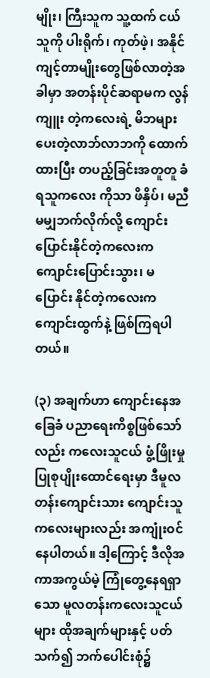မျိုး၊ ကြီးသူက သူ့ထက် ငယ်သူကို ပါးရိုက်၊ ကုတ်ဖဲ့၊ အနိုင်ကျင့်တာမျိုးတွေဖြစ်လာတဲ့အခါမှာ အတန်းပိုင်ဆရာမက လွန်ကျူး တဲ့ကလေးရဲ့ မိဘများပေးတဲ့လာဘ်လာဘကို ထောက်ထားပြီး တပည့်ခြင်းအတူတူ ခံရသူကလေး ကိုသာ ဖိနှိပ်၊ မညီမမျှဘက်လိုက်လို့ ကျောင်းပြောင်းနိုင်တဲ့ကလေးက ကျောင်းပြောင်းသွား၊ မပြောင်း နိုင်တဲ့ကလေးက ကျောင်းထွက်နဲ့ ဖြစ်ကြရပါတယ်။

(၃) အချက်ဟာ ကျောင်းနေအခြေခံ ပညာရေးကိစ္စဖြစ်သော်လည်း ကလေးသူငယ် ဖွံ့ဖြိုးမှု ပြုစုပျိုးထောင်ရေးမှာ ဒီမူလတန်းကျောင်းသား ကျောင်းသူကလေးများလည်း အကျုံးဝင်နေပါတယ်။ ဒါ့ကြောင့် ဒီလိုအကာအကွယ်မဲ့ ကြုံတွေ့နေရရှာသော မူလတန်းကလေးသူငယ်များ ထိုအချက်များနှင့် ပတ်သက်၍ ဘက်ပေါင်းစုံ၌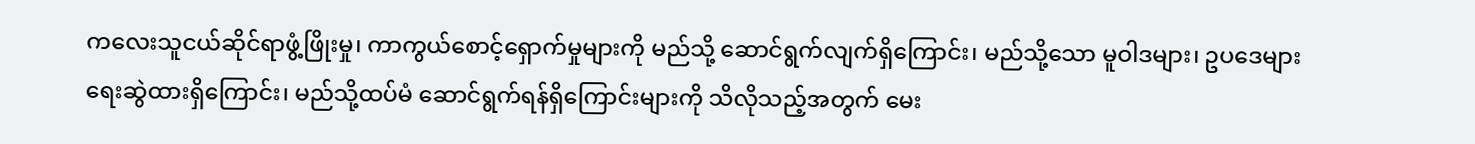ကလေးသူငယ်ဆိုင်ရာဖွံ့ဖြိုးမှု၊ ကာကွယ်စောင့်ရှောက်မှုများကို မည်သို့ ဆောင်ရွက်လျက်ရှိကြောင်း၊ မည်သို့သော မူဝါဒများ၊ ဥပဒေများရေးဆွဲထားရှိကြောင်း၊ မည်သို့ထပ်မံ ဆောင်ရွက်ရန်ရှိကြောင်းများကို သိလိုသည့်အတွက် မေး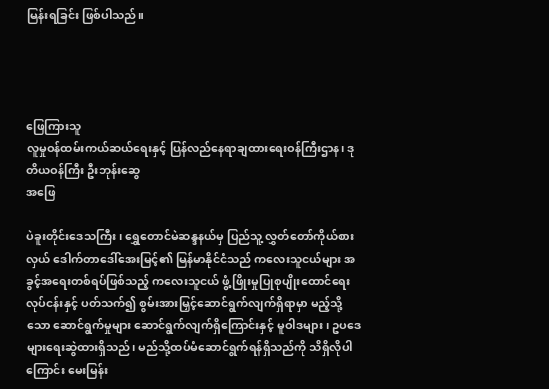မြန်းရခြင်း ဖြစ်ပါသည်။




ဖြေကြားသူ
လူမှုဝန်ထမ်းကယ်ဆယ်ရေးနှင့် ပြန်လည်နေရာချထားရေးဝန်ကြီးဌာန၊ ဒုတိယဝန်ကြီး ဦးဘုန်းဆွေ
အဖြေ

ပဲခူးတိုင်းဒေသကြီး၊ ရွှေတောင်မဲဆန္ဒနယ်မှ ပြည်သူ့ လွှတ်တော်ကိုယ်စားလှယ် ဒေါက်တာဒေါ်အေးမြင့်၏ မြန်မာနိုင်ငံသည် ကလေးသူငယ်များ အခွင့်အရေးတစ်ရပ်ဖြစ်သည့် ကလေးသူငယ် ဖွံ့ဖြိုးမှုပြုစုပျိုးထောင်ရေးလုပ်ငန်းနှင့် ပတ်သက်၍ စွမ်းအားမြှင့်ဆောင်ရွက်လျက်ရှိရာမှာ မည့်သို့သော ဆောင်ရွက်မှုများ ဆောင်ရွက်လျက်ရှိကြောင်းနှင့် မူဝါဒများ၊ ဥပဒေများရေးဆွဲထားရှိသည်၊ မည်သို့ထပ်မံဆောင်ရွက်ရန်ရှိသည်ကို သိရှိလိုပါကြောင်း မေးမြန်း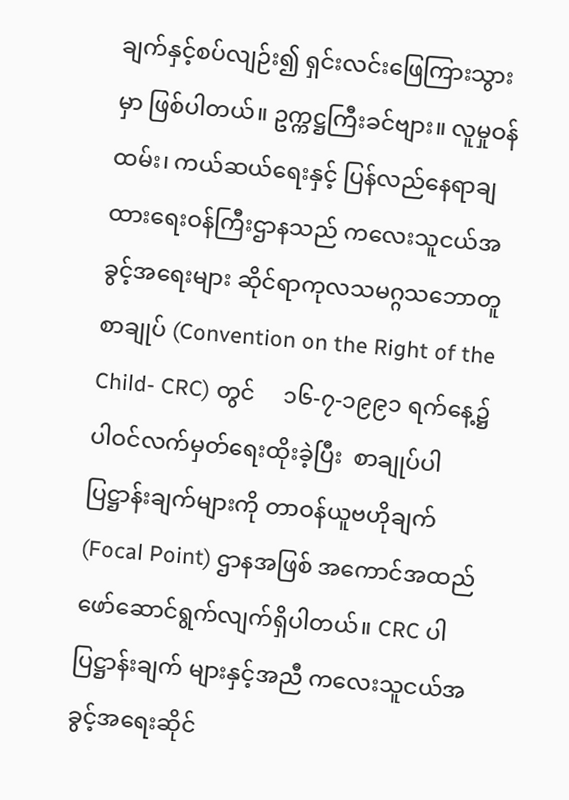ချက်နှင့်စပ်လျဉ်း၍ ရှင်းလင်းဖြေကြားသွားမှာ ဖြစ်ပါတယ်။ ဥက္ကဋ္ဌကြီးခင်ဗျား။ လူမှုဝန်ထမ်း၊ ကယ်ဆယ်ရေးနှင့် ပြန်လည်နေရာချထားရေးဝန်ကြီးဌာနသည် ကလေးသူငယ်အခွင့်အရေးများ ဆိုင်ရာကုလသမဂ္ဂသဘောတူစာချုပ် (Convention on the Right of the Child- CRC) တွင်     ၁၆-၇-၁၉၉၁ ရက်နေ့၌ ပါဝင်လက်မှတ်ရေးထိုးခဲ့ပြီး  စာချုပ်ပါပြဋ္ဌာန်းချက်များကို တာဝန်ယူဗဟိုချက် (Focal Point) ဌာနအဖြစ် အကောင်အထည်ဖော်ဆောင်ရွက်လျက်ရှိပါတယ်။ CRC ပါပြဋ္ဌာန်းချက် များနှင့်အညီ ကလေးသူငယ်အခွင့်အရေးဆိုင်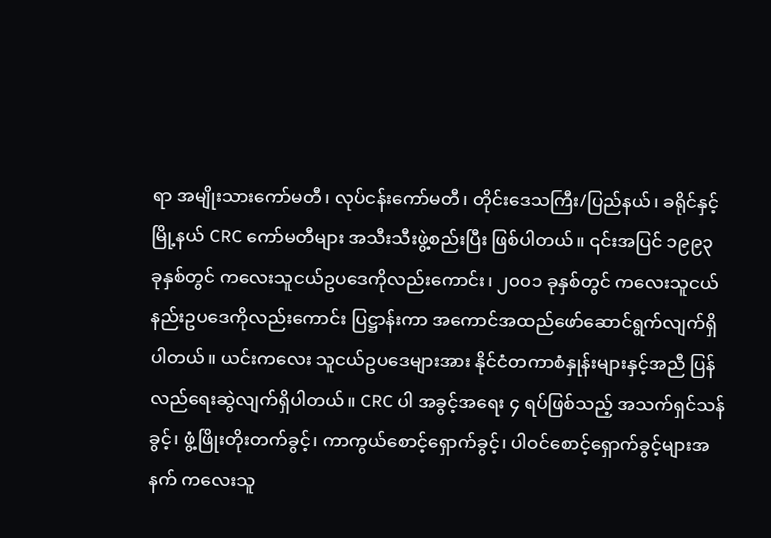ရာ အမျိုးသားကော်မတီ၊ လုပ်ငန်းကော်မတီ၊ တိုင်းဒေသကြီး/ပြည်နယ်၊ ခရိုင်နှင့်မြို့နယ် CRC ကော်မတီများ အသီးသီးဖွဲ့စည်းပြီး ဖြစ်ပါတယ်။ ၎င်းအပြင် ၁၉၉၃ ခုနှစ်တွင် ကလေးသူငယ်ဥပဒေကိုလည်းကောင်း၊ ၂၀၀၁ ခုနှစ်တွင် ကလေးသူငယ် နည်းဥပဒေကိုလည်းကောင်း ပြဋ္ဌာန်းကာ အကောင်အထည်ဖော်ဆောင်ရွက်လျက်ရှိပါတယ်။ ယင်းကလေး သူငယ်ဥပဒေများအား နိုင်ငံတကာစံနှုန်းများနှင့်အညီ ပြန်လည်ရေးဆွဲလျက်ရှိပါတယ်။ CRC ပါ အခွင့်အရေး ၄ ရပ်ဖြစ်သည့် အသက်ရှင်သန်ခွင့်၊ ဖွံ့ဖြိုးတိုးတက်ခွင့်၊ ကာကွယ်စောင့်ရှောက်ခွင့်၊ ပါဝင်စောင့်ရှောက်ခွင့်များအနက် ကလေးသူ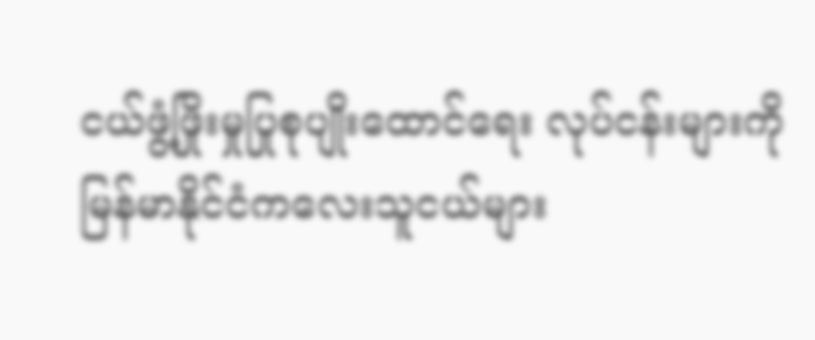ငယ်ဖွံ့ဖြိုးမှုပြုစုပျိုးထောင်ရေး လုပ်ငန်းများကို မြန်မာနိုင်ငံကလေးသူငယ်များ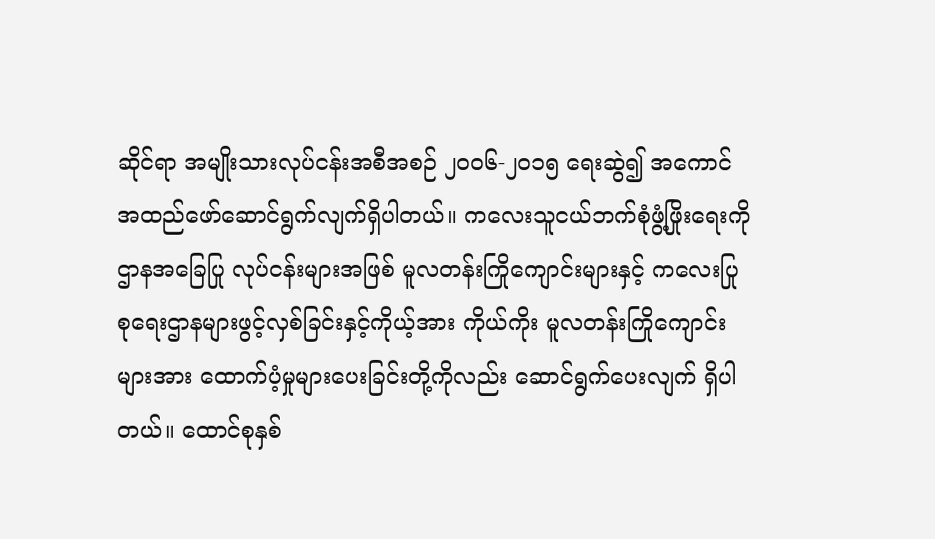ဆိုင်ရာ အမျိုးသားလုပ်ငန်းအစီအစဉ် ၂၀၀၆-၂၀၁၅ ရေးဆွဲ၍ အကောင်အထည်ဖော်ဆောင်ရွက်လျက်ရှိပါတယ်။ ကလေးသူငယ်ဘက်စုံဖွံ့ဖြိုးရေးကို ဌာနအခြေပြု လုပ်ငန်းများအဖြစ် မူလတန်းကြိုကျောင်းများနှင့် ကလေးပြုစုရေးဌာနများဖွင့်လှစ်ခြင်းနှင့်ကိုယ့်အား ကိုယ်ကိုး မူလတန်းကြိုကျောင်းများအား ထောက်ပံ့မှုများပေးခြင်းတို့ကိုလည်း ဆောင်ရွက်ပေးလျက် ရှိပါတယ်။ ထောင်စုနှစ်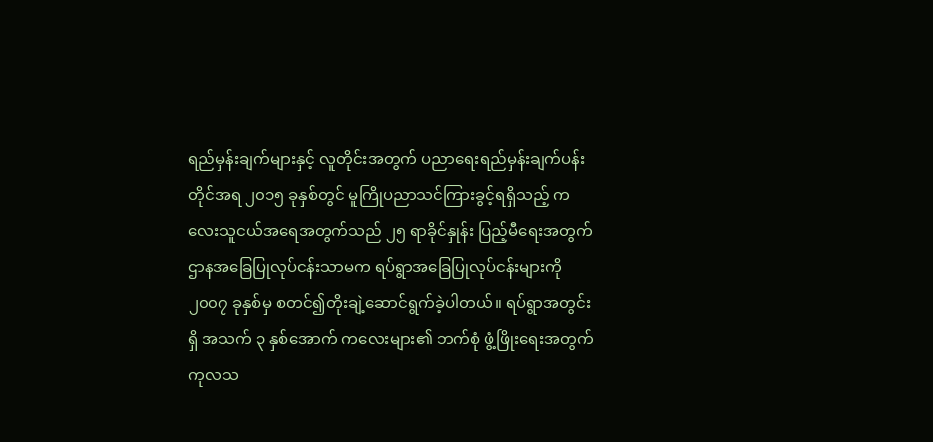ရည်မှန်းချက်များနှင့် လူတိုင်းအတွက် ပညာရေးရည်မှန်းချက်ပန်းတိုင်အရ ၂၀၁၅ ခုနှစ်တွင် မူကြိုပညာသင်ကြားခွင့်ရရှိသည့် ကလေးသူငယ်အရေအတွက်သည် ၂၅ ရာခိုင်နှုန်း ပြည့်မီရေးအတွက် ဌာနအခြေပြုလုပ်ငန်းသာမက ရပ်ရွာအခြေပြုလုပ်ငန်းများကို ၂၀၀၇ ခုနှစ်မှ စတင်၍တိုးချဲ့ဆောင်ရွက်ခဲ့ပါတယ်။ ရပ်ရွာအတွင်းရှိ အသက် ၃ နှစ်အောက် ကလေးများ၏ ဘက်စုံ ဖွံ့ဖြိုးရေးအတွက် ကုလသ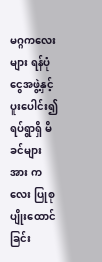မဂ္ဂကလေးများ ရန်ပုံငွေအဖွဲ့နှင့်ပူးပေါင်း၍ ရပ်ရွာရှိ မိခင်များအား ကလေး ပြုစုပျိုးထောင်ခြင်း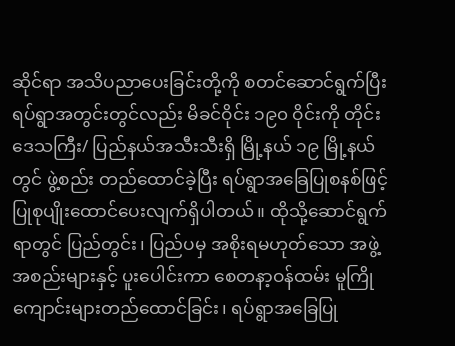ဆိုင်ရာ အသိပညာပေးခြင်းတို့ကို စတင်ဆောင်ရွက်ပြီး ရပ်ရွာအတွင်းတွင်လည်း မိခင်ဝိုင်း ၁၉၀ ဝိုင်းကို တိုင်းဒေသကြီး/ ပြည်နယ်အသီးသီးရှိ မြို့နယ် ၁၉ မြို့နယ်တွင် ဖွဲ့စည်း တည်ထောင်ခဲ့ပြီး ရပ်ရွာအခြေပြုစနစ်ဖြင့် ပြုစုပျိုးထောင်ပေးလျက်ရှိပါတယ်။ ထိုသို့ဆောင်ရွက်ရာတွင် ပြည်တွင်း၊ ပြည်ပမှ အစိုးရမဟုတ်သော အဖွဲ့အစည်းများနှင့် ပူးပေါင်းကာ စေတနာ့ဝန်ထမ်း မူကြိုကျောင်းများတည်ထောင်ခြင်း၊ ရပ်ရွာအခြေပြု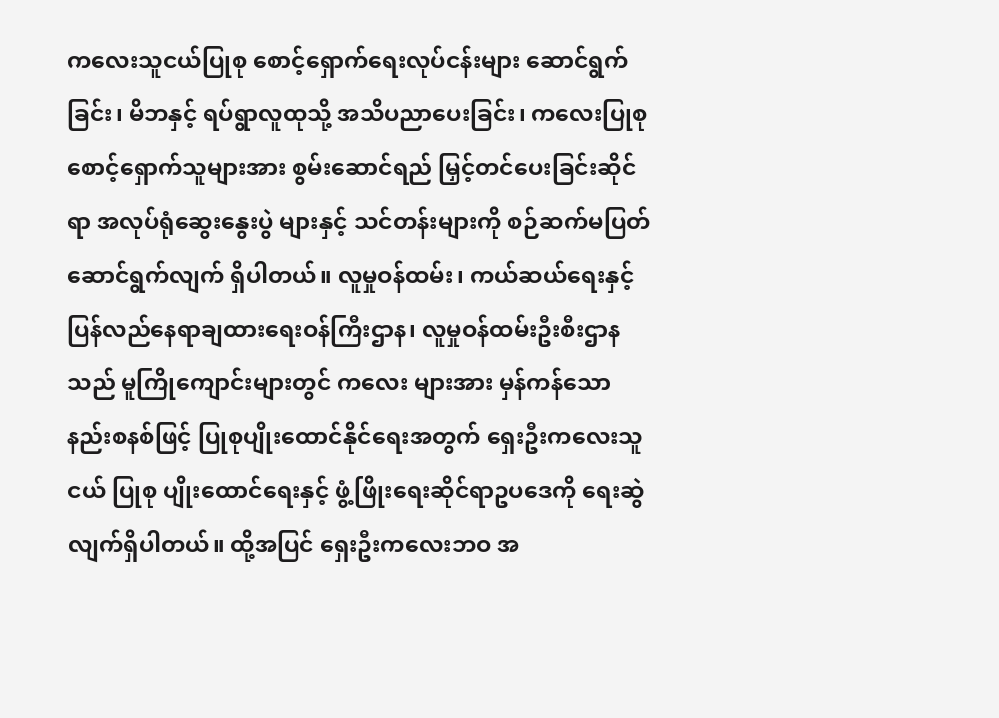ကလေးသူငယ်ပြုစု စောင့်ရှောက်ရေးလုပ်ငန်းများ ဆောင်ရွက်ခြင်း၊ မိဘနှင့် ရပ်ရွာလူထုသို့ အသိပညာပေးခြင်း၊ ကလေးပြုစုစောင့်ရှောက်သူများအား စွမ်းဆောင်ရည် မြှင့်တင်ပေးခြင်းဆိုင်ရာ အလုပ်ရုံဆွေးနွေးပွဲ များနှင့် သင်တန်းများကို စဉ်ဆက်မပြတ် ဆောင်ရွက်လျက် ရှိပါတယ်။ လူမှုဝန်ထမ်း၊ ကယ်ဆယ်ရေးနှင့် ပြန်လည်နေရာချထားရေးဝန်ကြီးဌာန၊ လူမှုဝန်ထမ်းဦးစီးဌာနသည် မူကြိုကျောင်းများတွင် ကလေး များအား မှန်ကန်သောနည်းစနစ်ဖြင့် ပြုစုပျိုးထောင်နိုင်ရေးအတွက် ရှေးဦးကလေးသူငယ် ပြုစု ပျိုးထောင်ရေးနှင့် ဖွံ့ဖြိုးရေးဆိုင်ရာဥပဒေကို ရေးဆွဲလျက်ရှိပါတယ်။ ထို့အပြင် ရှေးဦးကလေးဘဝ အ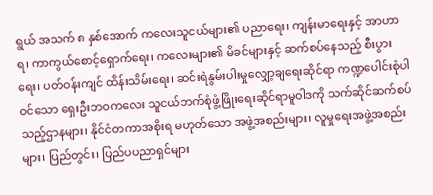ရွယ် အသက် ၈ နှစ်အောက် ကလေးသူငယ်များ၏ ပညာရေး၊ ကျန်းမာရေးနှင့် အာဟာရ၊ ကာကွယ်စောင့်ရှောက်ရေး၊ ကလေးများ၏ မိခင်များနှင့် ဆက်စပ်နေသည့် စီးပွားရေး၊ ပတ်ဝန်းကျင် ထိန်းသိမ်းရေး၊ ဆင်းရဲနွမ်းပါးမှုလျှော့ချရေးဆိုင်ရာ ကဏ္ဍပေါင်းစုံပါဝင်သော ရှေးဦးဘဝကလေး သူငယ်ဘက်စုံဖွံ့ဖြိုးရေးဆိုင်ရာမူဝါဒကို သက်ဆိုင်ဆက်စပ်သည့်ဌာနများ၊ နိုင်ငံတကာအစိုးရ မဟုတ်သော အဖွဲ့အစည်းများ၊ လူမှုရေးအဖွဲ့အစည်းများ၊ ပြည်တွင်း၊ ပြည်ပပညာရှင်များ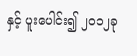နှင့် ပူးပေါင်း၍ ၂၀၁၂ခု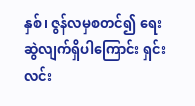နှစ်၊ ဇွန်လမှစတင်၍ ရေးဆွဲလျက်ရှိပါကြောင်း ရှင်းလင်း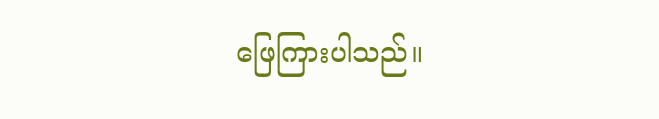ဖြေကြားပါသည်။